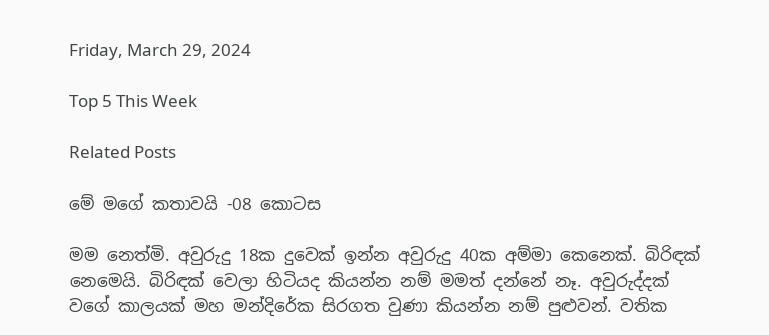Friday, March 29, 2024

Top 5 This Week

Related Posts

මේ මගේ කතාවයි -08 කොටස

මම නෙත්මි. අවුරුදු 18ක දුවෙක් ඉන්න අවුරුදු 40ක අම්මා කෙනෙක්. බිරිඳක් නෙමෙයි. බිරිඳක් වෙලා හිටියද කියන්න නම් මමත් දන්නේ නෑ. අවුරුද්දක් වගේ කාලයක් මහ මන්දිරේක සිරගත වුණා කියන්න නම් පුළුවන්. වතික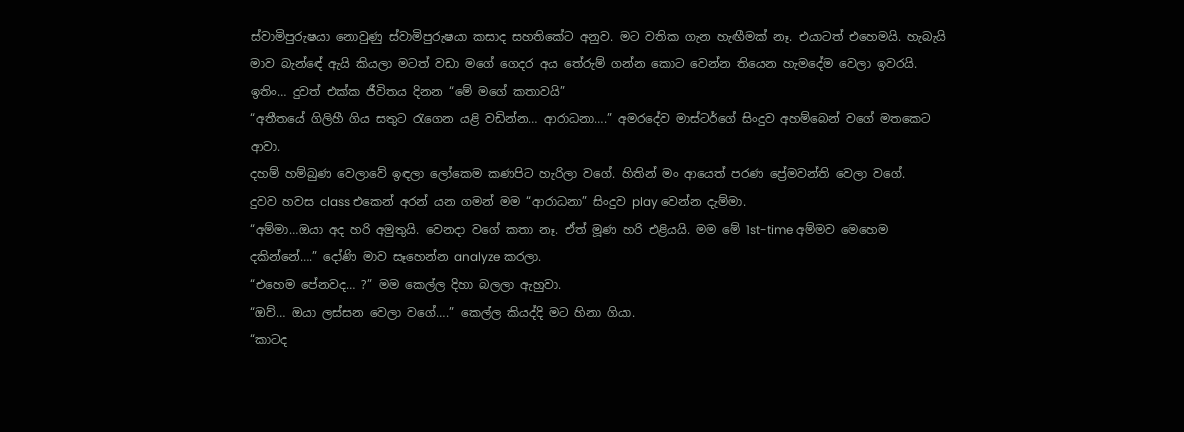ස්වාමිපුරුෂයා නොවුණු ස්වාමිපුරුෂයා කසාද සහතිකේට අනුව. මට වතික ගැන හැඟීමක් නෑ. එයාටත් එහෙමයි. හැබැයි මාව බැන්ඳේ ඇයි කියලා මටත් වඩා මගේ ගෙදර අය තේරුම් ගන්න කොට වෙන්න තියෙන හැමදේම වෙලා ඉවරයි. ඉතිං… දුවත් එක්ක ජීවිතය දිනන “මේ මගේ කතාවයි”
“අතීතයේ ගිලිහී ගිය සතුට රැගෙන යළි වඩින්න… ආරාධනා….” අමරදේව මාස්ටර්ගේ සිංදුව අහම්බෙන් වගේ මතකෙට ආවා.
දහම් හම්බුණ වෙලාවේ ඉඳලා ලෝකෙම කණපිට හැරිලා වගේ. හිතින් මං ආයෙත් පරණ ප්‍රේමවන්ති වෙලා වගේ.
දුවව හවස class එකෙන් අරන් යන ගමන් මම “ආරාධනා” සිංදුව play වෙන්න දැම්මා.
“අම්මා…ඔයා අද හරි අමුතුයි. වෙනදා වගේ කතා නෑ. ඒත් මූණ හරි එළියයි. මම මේ 1st-time අම්මව මෙහෙම දකින්නේ….” දෝණි මාව සෑහෙන්න analyze කරලා.
“එහෙම පේනවද… ?” මම කෙල්ල දිහා බලලා ඇහුවා.
“ඔව්… ඔයා ලස්සන වෙලා වගේ….” කෙල්ල කියද්දි මට හිනා ගියා.
“කාටද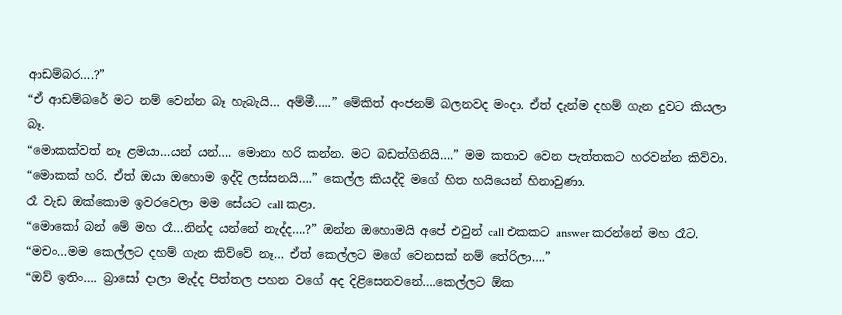ආඩම්බර….?”
“ඒ ආඩම්බරේ මට නම් වෙන්න බෑ හැබැයි… අම්මී…..” මේකිත් අංජනම් බලනවද මංදා. ඒත් දැන්ම දහම් ගැන දුවට කියලා බෑ.
“මොකක්වත් නෑ ළමයා…යන් යන්…. මොනා හරි කන්න. මට බඩත්ගිනියි….” මම කතාව වෙන පැත්තකට හරවන්න කිව්වා.
“මොකක් හරි. ඒත් ඔයා ඔහොම ඉද්දි ලස්සනයි….” කෙල්ල කියද්දි මගේ හිත හයියෙන් හිනාවුණා.
රෑ වැඩ ඔක්කොම ඉවරවෙලා මම සේයට call කළා.
“මොකෝ බන් මේ මහ රෑ…නින්ද යන්නේ නැද්ද….?” ඔන්න ඔහොමයි අපේ එවුන් call එකකට answer කරන්නේ මහ රෑට.
“මචං…මම කෙල්ලට දහම් ගැන කිව්වේ නෑ… ඒත් කෙල්ලට මගේ වෙනසක් නම් තේරිලා….”
“ඔව් ඉතිං…. බ්‍රාසෝ දාලා මැද්ද පිත්තල පහන වගේ අද දිළිසෙනවනේ….කෙල්ලට ඕක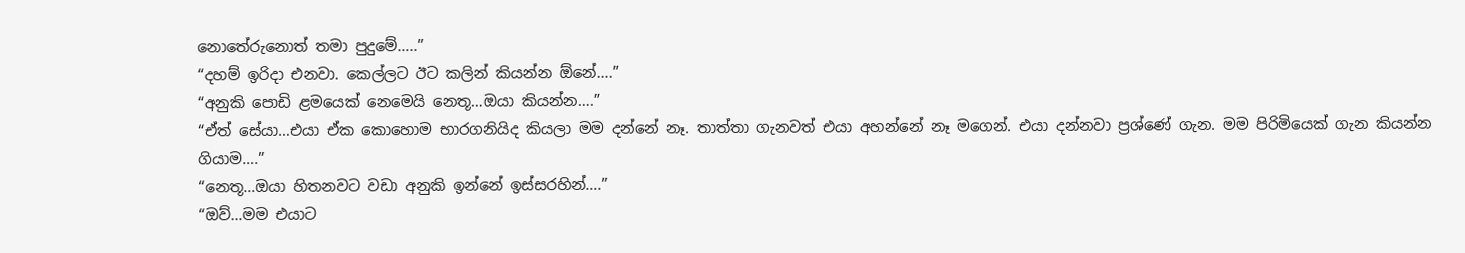නොතේරුනොත් තමා පුදුමේ…..”
“දහම් ඉරිදා එනවා. කෙල්ලට ඊට කලින් කියන්න ඕනේ….”
“අනුකි පොඩි ළමයෙක් නෙමෙයි නෙතූ…ඔයා කියන්න….”
“ඒත් සේයා…එයා ඒක කොහොම භාරගනියිද කියලා මම දන්නේ නෑ. තාත්තා ගැනවත් එයා අහන්නේ නෑ මගෙන්. එයා දන්නවා ප්‍රශ්ණේ ගැන. මම පිරිමියෙක් ගැන කියන්න ගියාම….”
“නෙතූ…ඔයා හිතනවට වඩා අනුකි ඉන්නේ ඉස්සරහින්….”
“ඔව්…මම එයාට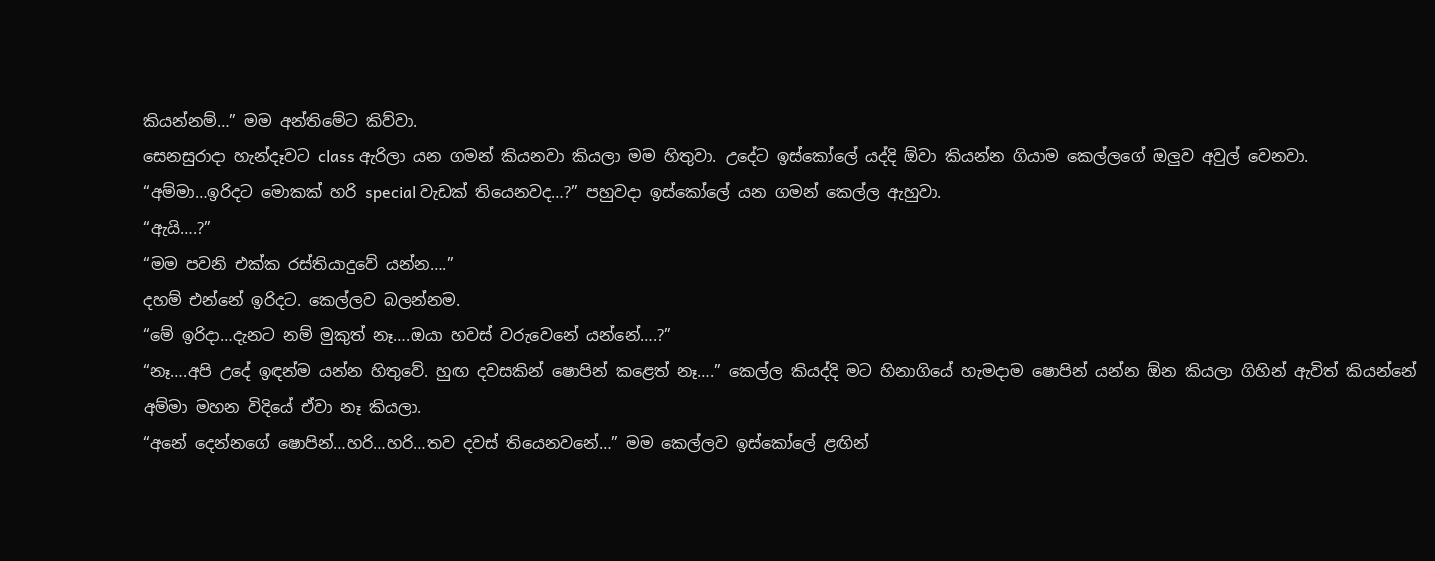කියන්නම්…” මම අන්තිමේට කිව්වා.
සෙනසුරාදා හැන්දෑවට class ඇරිලා යන ගමන් කියනවා කියලා මම හිතුවා. උදේට ඉස්කෝලේ යද්දි ඕවා කියන්න ගියාම කෙල්ලගේ ඔලුව අවුල් වෙනවා.
“අම්මා…ඉරිදට මොකක් හරි special වැඩක් තියෙනවද…?” පහුවදා ඉස්කෝලේ යන ගමන් කෙල්ල ඇහුවා.
“ඇයි….?”
“මම පවනි එක්ක රස්තියාදුවේ යන්න….”
දහම් එන්නේ ඉරිදට. කෙල්ලව බලන්නම.
“මේ ඉරිදා…දැනට නම් මුකුත් නෑ….ඔයා හවස් වරුවෙනේ යන්නේ….?”
“නෑ….අපි උදේ ඉඳන්ම යන්න හිතුවේ. හුඟ දවසකින් ෂොපින් කළෙත් නෑ….” කෙල්ල කියද්දි මට හිනාගියේ හැමදාම ෂොපින් යන්න ඕන කියලා ගිහින් ඇවිත් කියන්නේ අම්මා මහන විදියේ ඒවා නෑ කියලා.
“අනේ දෙන්නගේ ෂොපින්…හරි…හරි…තව දවස් තියෙනවනේ…” මම කෙල්ලව ඉස්කෝලේ ළඟින්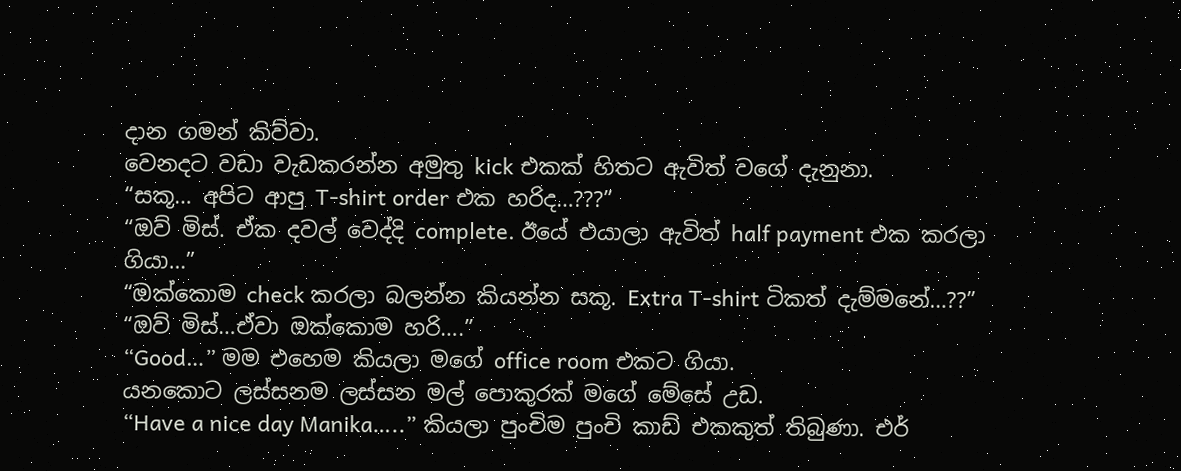දාන ගමන් කිව්වා.
වෙනදට වඩා වැඩකරන්න අමුතු kick එකක් හිතට ඇවිත් වගේ දැනුනා.
“සකූ… අපිට ආපු T-shirt order එක හරිද…???”
“ඔව් මිස්. ඒක දවල් වෙද්දි complete. ඊයේ එයාලා ඇවිත් half payment එක කරලා ගියා…”
“ඔක්කොම check කරලා බලන්න කියන්න සකූ. Extra T-shirt ටිකත් දැම්මනේ…??”
“ඔව් මිස්…ඒවා ඔක්කොම හරි….”
“Good…” මම එහෙම කියලා මගේ office room එකට ගියා.
යනකොට ලස්සනම ලස්සන මල් පොකුරක් මගේ මේසේ උඩ.
“Have a nice day Manika…..” කියලා පුංචිම පුංචි කාඩ් එකකුත් තිබුණා. එර්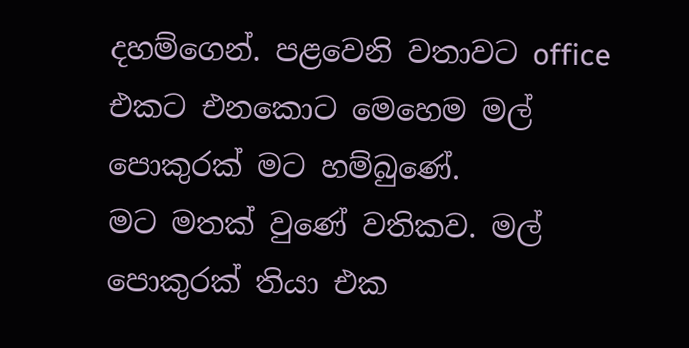දහම්ගෙන්. පළවෙනි වතාවට office එකට එනකොට මෙහෙම මල් පොකුරක් මට හම්බුණේ.
මට මතක් වුණේ වතිකව. මල් පොකුරක් තියා එක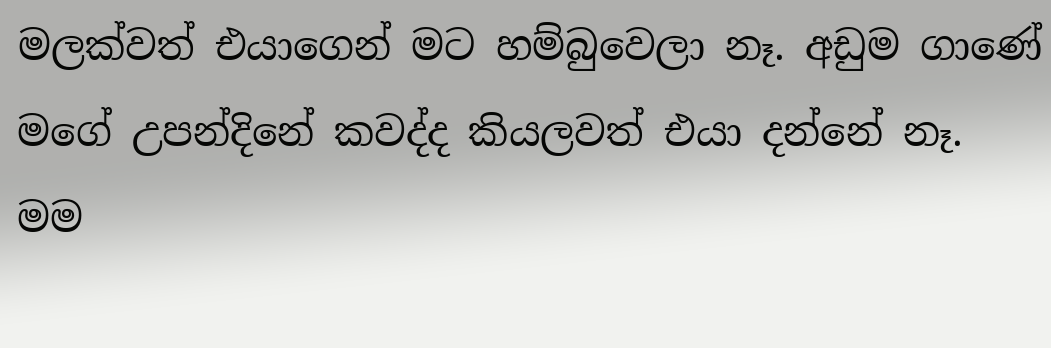මලක්වත් එයාගෙන් මට හම්බුවෙලා නෑ. අඩුම ගාණේ මගේ උපන්දිනේ කවද්ද කියලවත් එයා දන්නේ නෑ. මම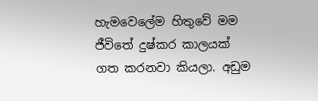හැමවෙලේම හිතුවේ මම ජීවිතේ දුෂ්කර කාලයක් ගත කරනවා කියලා. අඩුම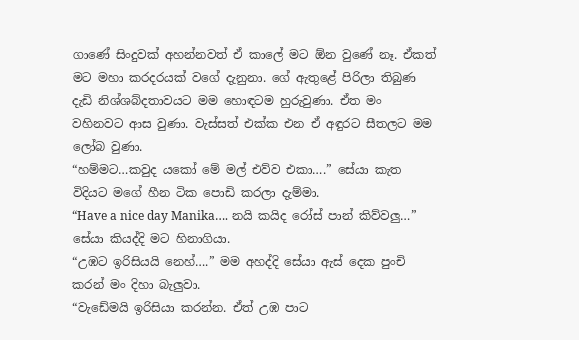ගාණේ සිංදුවක් අහන්නවත් ඒ කාලේ මට ඕන වුණේ නෑ. ඒකත් මට මහා කරදරයක් වගේ දැනුනා. ගේ ඇතුළේ පිරිලා තිබුණ දැඩි නිශ්ශබ්දතාවයට මම හොඳටම හුරුවුණා. ඒත මං වහිනවට ආස වුණා. වැස්සත් එක්ක එන ඒ අඳුරට සීතලට මම ලෝබ වුණා.
“හම්මට…කවුද යකෝ මේ මල් එව්ව එකා….” සේයා කැත විදියට මගේ හීන ටික පොඩි කරලා දැම්මා.
“Have a nice day Manika…. නයි කයිද රෝස් පාන් කිව්වලු…” සේයා කියද්දි මට හිනාගියා.
“උඹට ඉරිසියයි නෙහ්….” මම අහද්දි සේයා ඇස් දෙක පුංචි කරන් මං දිහා බැලුවා.
“වැඩේමයි ඉරිසියා කරන්න. ඒත් උඹ පාට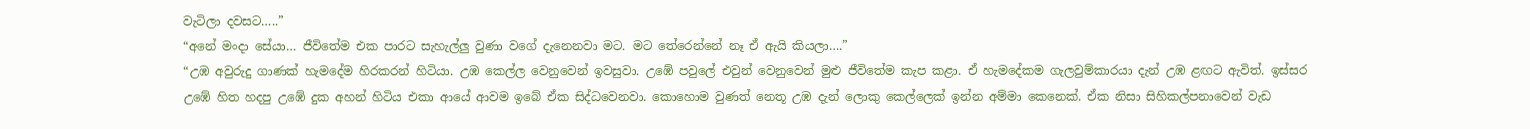වැටිලා දවසට…..”
“අනේ මංදා සේයා… ජීවිතේම එක පාරට සැහැල්ලු වුණා වගේ දැනෙනවා මට. මට තේරෙන්නේ නෑ ඒ ඇයි කියලා….”
“උඹ අවුරුදු ගාණක් හැමදේම හිරකරන් හිටියා. උඹ කෙල්ල වෙනුවෙන් ඉවසුවා. උඹේ පවුලේ එවුන් වෙනුවෙන් මුළු ජීවිතේම කැප කළා. ඒ හැමදේකම ගැලවුම්කාරයා දැන් උඹ ළඟට ඇවිත්. ඉස්සර උඹේ හිත හදපු උඹේ දුක අහන් හිටිය එකා ආයේ ආවම ඉබේ ඒක සිද්ධවෙනවා. කොහොම වුණත් නෙතූ උඹ දැන් ලොකු කෙල්ලෙක් ඉන්න අම්මා කෙනෙක්. ඒක නිසා සිහිකල්පනාවෙන් වැඩ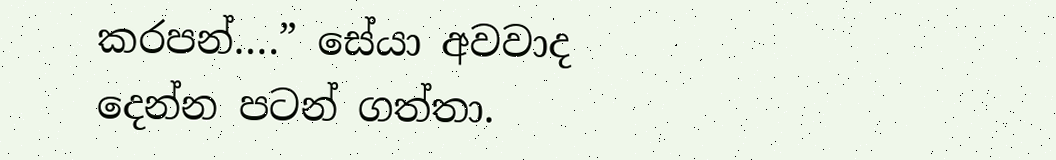කරපන්….” සේයා අවවාද දෙන්න පටන් ගත්තා.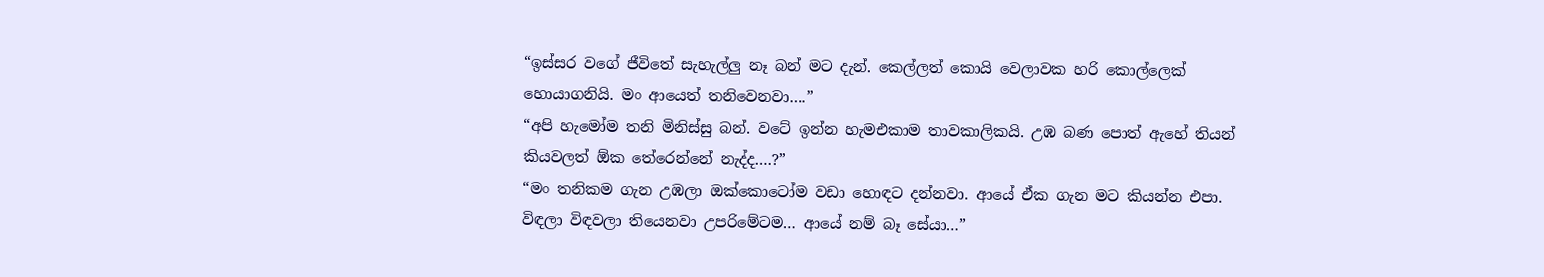“ඉස්සර වගේ ජීවිතේ සැහැල්ලු නෑ බන් මට දැන්. කෙල්ලත් කොයි වෙලාවක හරි කොල්ලෙක් හොයාගනියි. මං ආයෙත් තනිවෙනවා….”
“අපි හැමෝම තනි මිනිස්සු බන්. වටේ ඉන්න හැමඑකාම තාවකාලිකයි. උඹ බණ පොත් ඇහේ තියන් කියවලත් ඕක තේරෙන්නේ නැද්ද….?”
“මං තනිකම ගැන උඹලා ඔක්කොටෝම වඩා හොඳට දන්නවා. ආයේ ඒක ගැන මට කියන්න එපා. විඳලා විඳවලා තියෙනවා උපරිමේටම… ආයේ නම් බෑ සේයා…”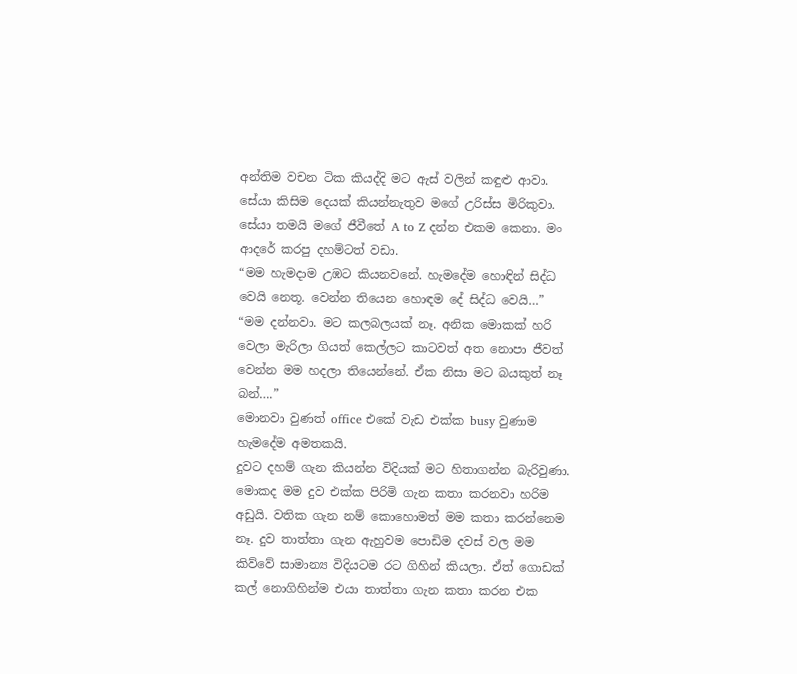අන්තිම වචන ටික කියද්දි මට ඇස් වලින් කඳුළු ආවා.
සේයා කිසිම දෙයක් කියන්නැතුව මගේ උරිස්ස මිරිකුවා. සේයා තමයි මගේ ජීවීතේ A to Z දන්න එකම කෙනා. මං ආදරේ කරපු දහම්ටත් වඩා.
“මම හැමදාම උඹට කියනවනේ. හැමදේම හොඳින් සිද්ධ වෙයි නෙතූ. වෙන්න තියෙන හොඳම දේ සිද්ධ වෙයි…”
“මම දන්නවා. මට කලබලයක් නෑ. අනික මොකක් හරි වෙලා මැරිලා ගියත් කෙල්ලට කාටවත් අත නොපා ජීවත් වෙන්න මම හදලා තියෙන්නේ. ඒක නිසා මට බයකුත් නෑ බන්….”
මොනවා වුණත් office එකේ වැඩ එක්ක busy වුණාම හැමදේම අමතකයි.
දුවට දහම් ගැන කියන්න විදියක් මට හිතාගන්න බැරිවුණා. මොකද මම දුව එක්ක පිරිමි ගැන කතා කරනවා හරිම අඩුයි. වතික ගැන නම් කොහොමත් මම කතා කරන්නෙම නෑ. දුව තාත්තා ගැන ඇහුවම පොඩිම දවස් වල මම කිව්වේ සාමාන්‍ය විදියටම රට ගිහින් කියලා. ඒත් ගොඩක් කල් නොගිහින්ම එයා තාත්තා ගැන කතා කරන එක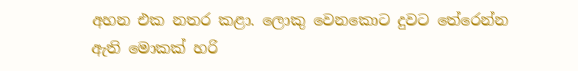අහන එක නතර කළා. ලොකු වෙනකොට දුවට තේරෙන්න ඇති මොකක් හරි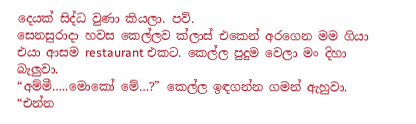දෙයක් සිද්ධ වුණා කියලා. පව්.
සෙනසුරාදා හවස කෙල්ලව ක්ලාස් එකෙන් අරගෙන මම ගියා එයා ආසම restaurant එකට. කෙල්ල පුදුම වෙලා මං දිහා බැලුවා.
“අම්මී…..මොකෝ මේ…?” කෙල්ල ඉඳගන්න ගමන් ඇහුවා.
“එන්න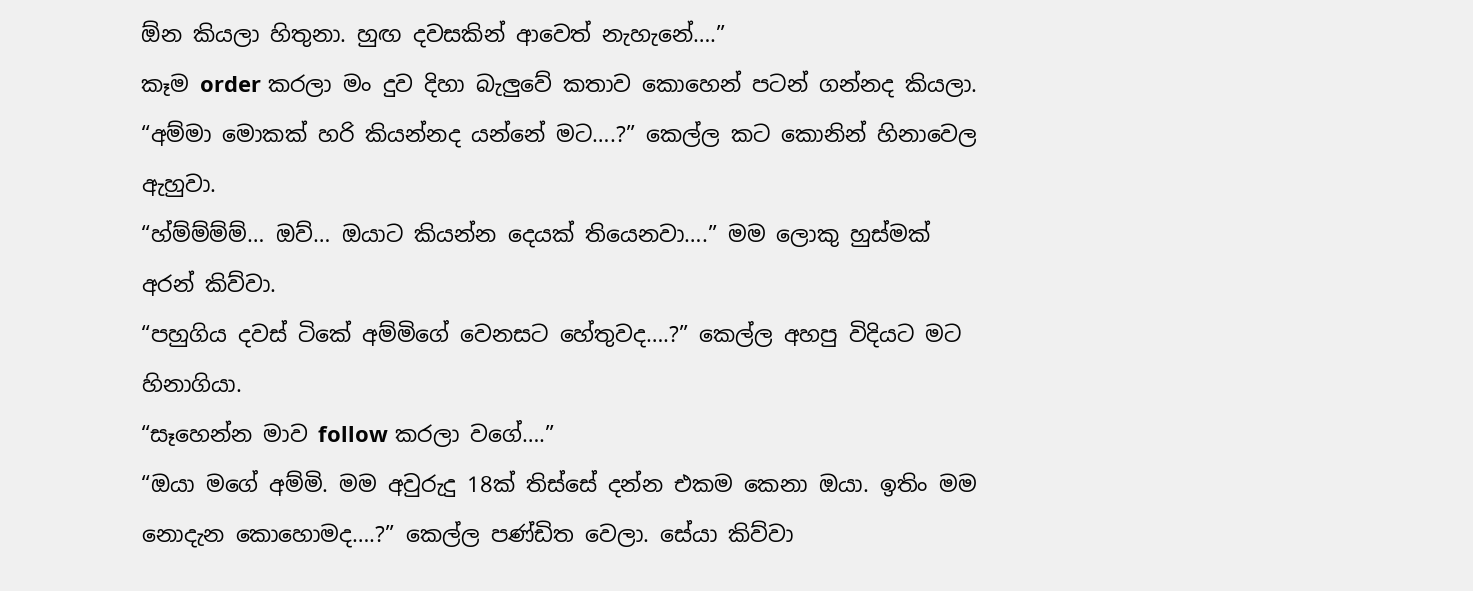ඕන කියලා හිතුනා. හුඟ දවසකින් ආවෙත් නැහැනේ….”
කෑම order කරලා මං දුව දිහා බැලුවේ කතාව කොහෙන් පටන් ගන්නද කියලා.
“අම්මා මොකක් හරි කියන්නද යන්නේ මට….?” කෙල්ල කට කොනින් හිනාවෙල ඇහුවා.
“හ්ම්ම්ම්ම්… ඔව්… ඔයාට කියන්න දෙයක් තියෙනවා….” මම ලොකු හුස්මක් අරන් කිව්වා.
“පහුගිය දවස් ටිකේ අම්මිගේ වෙනසට හේතුවද….?” කෙල්ල අහපු විදියට මට හිනාගියා.
“සෑහෙන්න මාව follow කරලා වගේ….”
“ඔයා මගේ අම්මි. මම අවුරුදු 18ක් තිස්සේ දන්න එකම කෙනා ඔයා. ඉතිං මම නොදැන කොහොමද….?” කෙල්ල පණ්ඩිත වෙලා. සේයා කිව්වා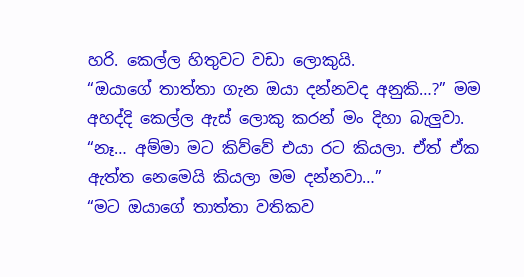හරි. කෙල්ල හිතුවට වඩා ලොකුයි.
“ඔයාගේ තාත්තා ගැන ඔයා දන්නවද අනුකි…?” මම අහද්දි කෙල්ල ඇස් ලොකු කරන් මං දිහා බැලුවා.
“නෑ… අම්මා මට කිව්වේ එයා රට කියලා. ඒත් ඒක ඇත්ත නෙමෙයි කියලා මම දන්නවා…”
“මට ඔයාගේ තාත්තා වතිකව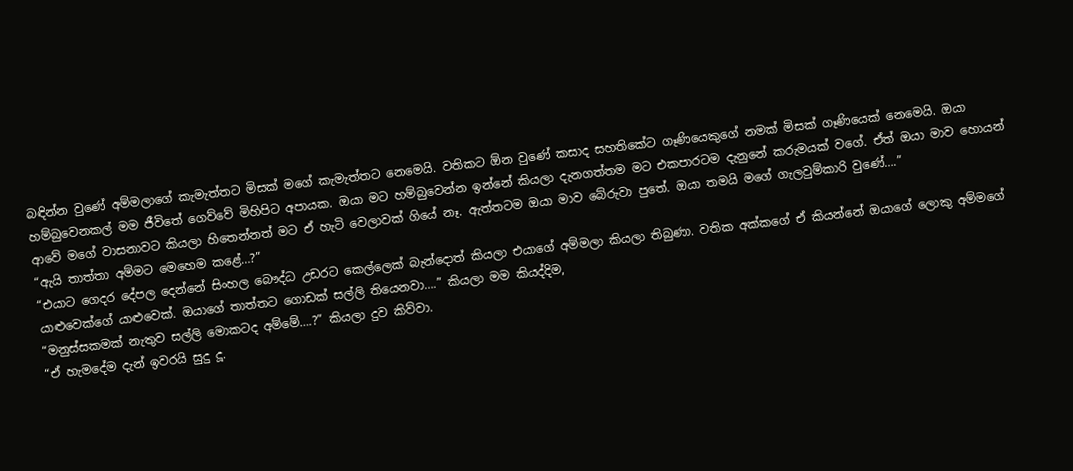බඳින්න වුණේ අම්මලාගේ කැමැත්තට මිසක් මගේ කැමැත්තට නෙමෙයි. වතිකට ඕන වුණේ කසාද සහතිකේට ගෑණියෙකුගේ නමක් මිසක් ගෑණියෙක් නෙමෙයි. ඔයා හම්බුවෙනකල් මම ජීවිතේ ගෙව්වේ මිහිපිට අපායක. ඔයා මට හම්බුවෙන්න ඉන්නේ කියලා දැනගත්තම මට එකපාරටම දැනුනේ කරුමයක් වගේ. ඒත් ඔයා මාව හොයන් ආවේ මගේ වාසනාවට කියලා හිතෙන්නත් මට ඒ හැටි වෙලාවක් ගියේ නෑ. ඇත්තටම ඔයා මාව බේරුවා පුතේ. ඔයා තමයි මගේ ගැලවුම්කාරි වුණේ….”
“ඇයි තාත්තා අම්මට මෙහෙම කළේ…?”
“එයාට ගෙදර දේපල දෙන්නේ සිංහල බෞද්ධ උඩරට කෙල්ලෙක් බැන්දොත් කියලා එයාගේ අම්මලා කියලා තිබුණා. වතික අක්කගේ ඒ කියන්නේ ඔයාගේ ලොකු අම්මගේ යාළුවෙක්ගේ යාළුවෙක්. ඔයාගේ තාත්තට ගොඩක් සල්ලි තියෙනවා….” කියලා මම කියද්දිම,
“මනුස්සකමක් නැතුව සල්ලි මොකටද අම්මේ….?” කියලා දුව කිව්වා.
“ඒ හැමදේම දැන් ඉවරයි සුදු දූ.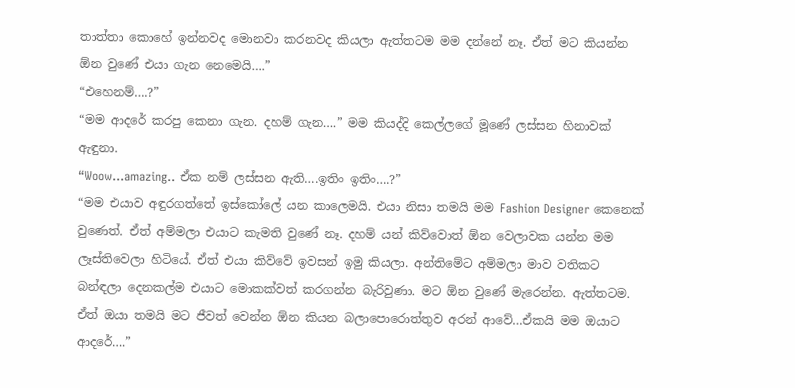තාත්තා කොහේ ඉන්නවද මොනවා කරනවද කියලා ඇත්තටම මම දන්නේ නෑ. ඒත් මට කියන්න ඕන වුණේ එයා ගැන නෙමෙයි….”
“එහෙනම්….?”
“මම ආදරේ කරපු කෙනා ගැන. දහම් ගැන….” මම කියද්දි කෙල්ලගේ මූණේ ලස්සන හිනාවක් ඇඳුනා.
“Woow…amazing.. ඒක නම් ලස්සන ඇති….ඉතිං ඉතිං….?”
“මම එයාව අඳුරගත්තේ ඉස්කෝලේ යන කාලෙමයි. එයා නිසා තමයි මම Fashion Designer කෙනෙක් වුණෙත්. ඒත් අම්මලා එයාට කැමති වුණේ නෑ. දහම් යන් කිව්වොත් ඕන වෙලාවක යන්න මම ලෑස්තිවෙලා හිටියේ. ඒත් එයා කිව්වේ ඉවසන් ඉමු කියලා. අන්තිමේට අම්මලා මාව වතිකට බන්ඳලා දෙනකල්ම එයාට මොකක්වත් කරගන්න බැරිවුණා. මට ඕන වුණේ මැරෙන්න. ඇත්තටම. ඒත් ඔයා තමයි මට ජීවත් වෙන්න ඕන කියන බලාපොරොත්තුව අරන් ආවේ…ඒකයි මම ඔයාට ආදරේ….”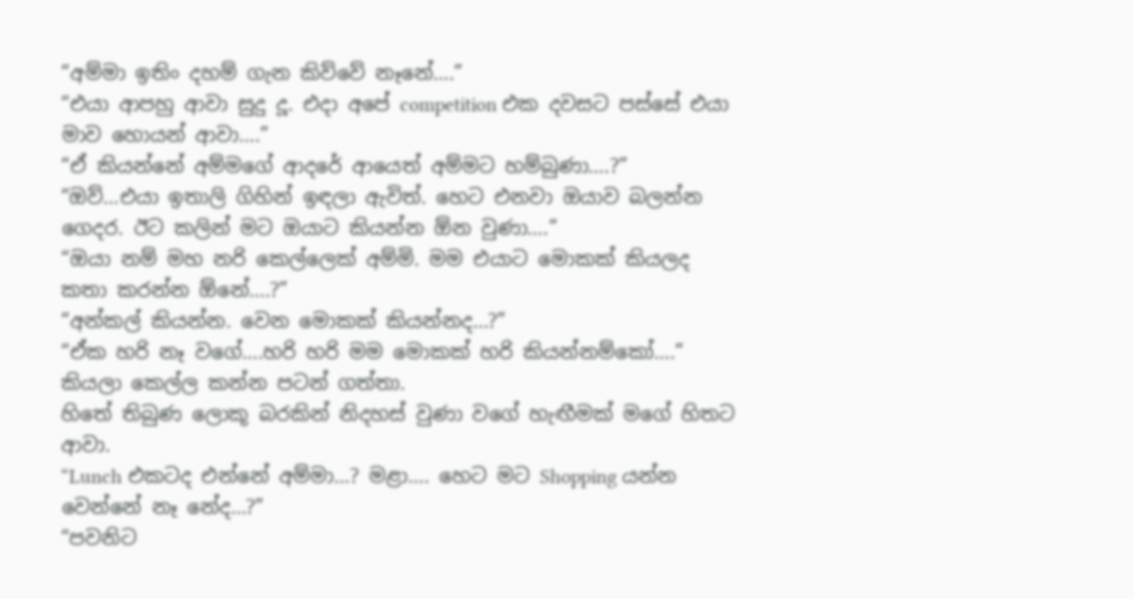“අම්මා ඉතිං දහම් ගැන කිව්වේ නෑනේ….”
“එයා ආපහු ආවා සුදු දූ. එදා අපේ competition එක දවසට පස්සේ එයා මාව හොයන් ආවා….”
“ඒ කියන්නේ අම්මගේ ආදරේ ආයෙත් අම්මට හම්බුණා….?”
“ඔව්…එයා ඉතාලි ගිහින් ඉඳලා ඇවිත්. හෙට එනවා ඔයාව බලන්න ගෙදර. ඊට කලින් මට ඔයාට කියන්න ඕන වුණා….”
“ඔයා නම් මහ නරි කෙල්ලෙක් අම්මි. මම එයාට මොකක් කියලද කතා කරන්න ඕනේ….?”
“අන්කල් කියන්න. වෙන මොකක් කියන්නද…?”
“ඒක හරි නෑ වගේ….හරි හරි මම මොකක් හරි කියන්නම්කෝ….” කියලා කෙල්ල කන්න පටන් ගත්තා.
හිතේ තිබුණ ලොකූ බරකින් නිදහස් වුණා වගේ හැඟීමක් මගේ හිතට ආවා.
“Lunch එකටද එන්නේ අම්මා…? මළා…. හෙට මට Shopping යන්න වෙන්නේ නෑ නේද…?”
“පවනිට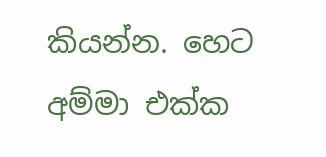කියන්න. හෙට අම්මා එක්ක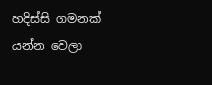හදිස්සි ගමනක් යන්න වෙලා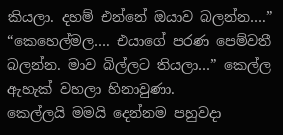කියලා. දහම් එන්නේ ඔයාව බලන්න….”
“කෙහෙල්මල…. එයාගේ පරණ පෙම්වතී බලන්න. මාව බිල්ලට තියලා…” කෙල්ල ඇහැක් වහලා හිනාවුණා.
කෙල්ලයි මමයි දෙන්නම පහුවදා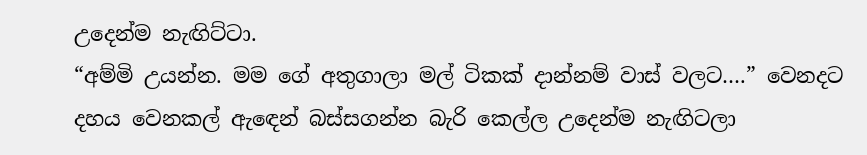උදෙන්ම නැඟිට්ටා.
“අම්මි උයන්න. මම ගේ අතුගාලා මල් ටිකක් දාන්නම් වාස් වලට….” වෙනදට දහය වෙනකල් ඇඳෙන් බස්සගන්න බැරි කෙල්ල උදෙන්ම නැඟිටලා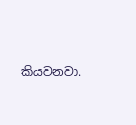කියවනවා.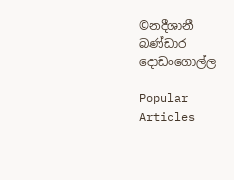©නදීශානී බණ්ඩාර දොඩංගොල්ල

Popular Articles